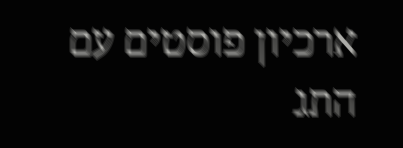ארכיון פוסטים עם התג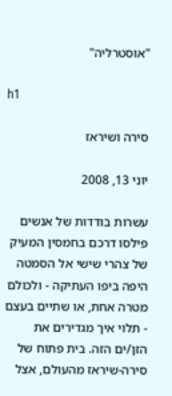"אוסטרליה"

h1

סירה ושיראז

יוני 13, 2008

עשרות בודדות של אנשים פילסו דרכם בחמסין המעיק של צהרי שישי אל הסמטה היפה ביפו העתיקה - ולכולם מטרה אחת, או שתיים בעצם - תלוי איך מגדירים את הזן/ים הזה. בית פתוח של סירה-שיראז מהעולם, אצל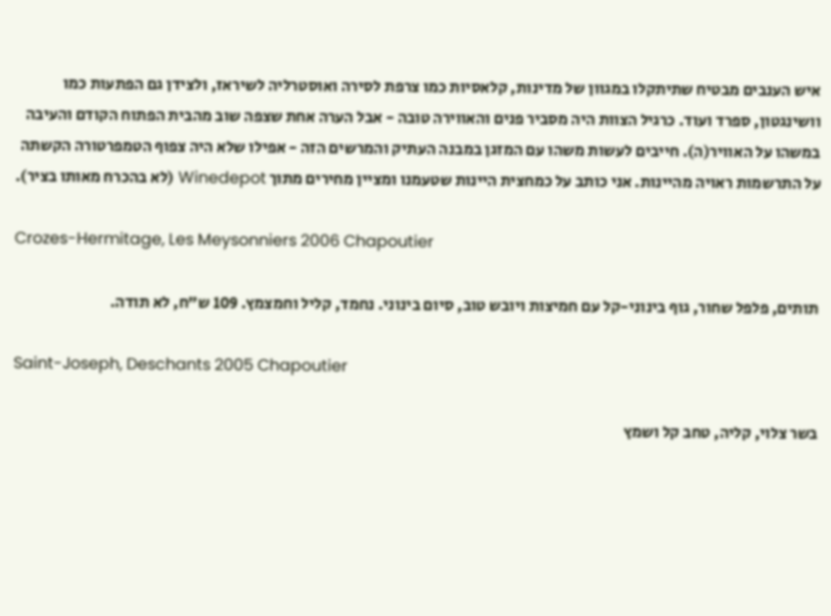איש הענבים מבטיח שתיתקלו במגוון של מדינות, קלאסיות כמו צרפת לסירה ואוסטרליה לשיראז, ולצידן גם הפתעות כמו וושינגטון, ספרד ועוד. כרגיל הצוות היה מסביר פנים והאווירה טובה - אבל הערה אחת שצפה שוב מהבית הפתוח הקודם והעיבה במשהו על האוויר(ה). חייבים לעשות משהו עם המזגן במבנה העתיק והמרשים הזה - אפילו שלא היה צפוף הטמפרטורה הקשתה על התרשמות ראויה מהיינות. אני כותב על כמחצית היינות שטעמנו ומציין מחירים מתוך Winedepot (לא בהכרח מאותו בציר).

Crozes-Hermitage, Les Meysonniers 2006 Chapoutier

תותים, פלפל שחור, גוף בינוני-קל עם חמיצות ויובש טוב, סיום בינוני. נחמד, קליל וחמצמץ. 109 ש”ח, לא תודה.

Saint-Joseph, Deschants 2005 Chapoutier

בשר צלוי, קליה, טחב קל ושמץ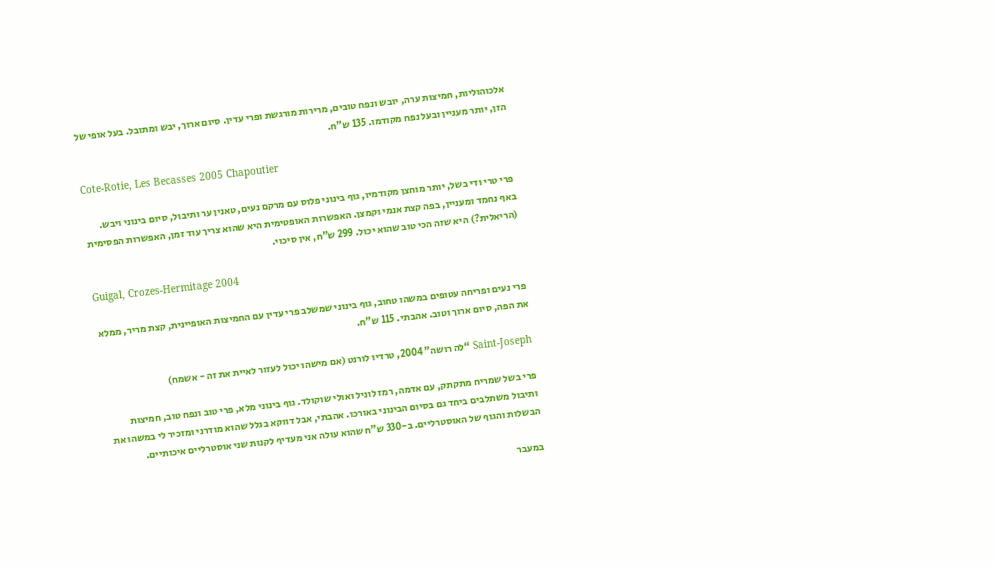אלכוהוליות, חמיצות ערה, יובש ונפח טובים, מרירות מורגשת ופרי עדין. סיום ארוך, יבש ומתובל. בעל אופי של הזן, יותר מעניין ובעל נפח מקודמו. 135 ש”ח.

Cote-Rotie, Les Becasses 2005 Chapoutier

פרי טרי ודי בשל, יותר מוחצן מקודמיו, גוף בינוני פלוס עם מרקם נעים, טאנין ער ותיבול, סיום בינוני ויבש. באף נחמד ומעניין, בפה קצת אנמי וקמצן. האפשרות האופטימית היא שהוא צריך עוד זמן, האפשרות הפסימית (הריאלית?) היא שזה הכי טוב שהוא יכול. 299 ש”ח, אין סיכוי.

Guigal, Crozes-Hermitage 2004

פרי נעים ופריחה עטופים במשהו טחוב, גוף בינוני שמשלב פרי עדין עם החמיצות האופיינית, קצת מריר, ממלא את הפה, סיום ארוך וטוב. אהבתי. 115 ש”ח.

Saint-Joseph “לה רושה” 2004, טרדיו לורנט (אם מישהו יכול לעזור לאיית את זה - אשמח)

פרי בשל שמריח מתקתק, עם אדמה, רמז לוניל ואולי שוקולד. גוף בינוני מלא, פרי טוב ונפח טוב, חמיצות ותיבול משתלבים ביחד גם בסיום הבינוני באורכו. אהבתי, אבל דווקא בגלל שהוא מודרני ומזכיר לי במשהו את הבשלות והגוף של האוסטרליים. ב-330 ש”ח שהוא עולה אני מעדיף לקנות שני אוסטרליים איכותיים.

במעבר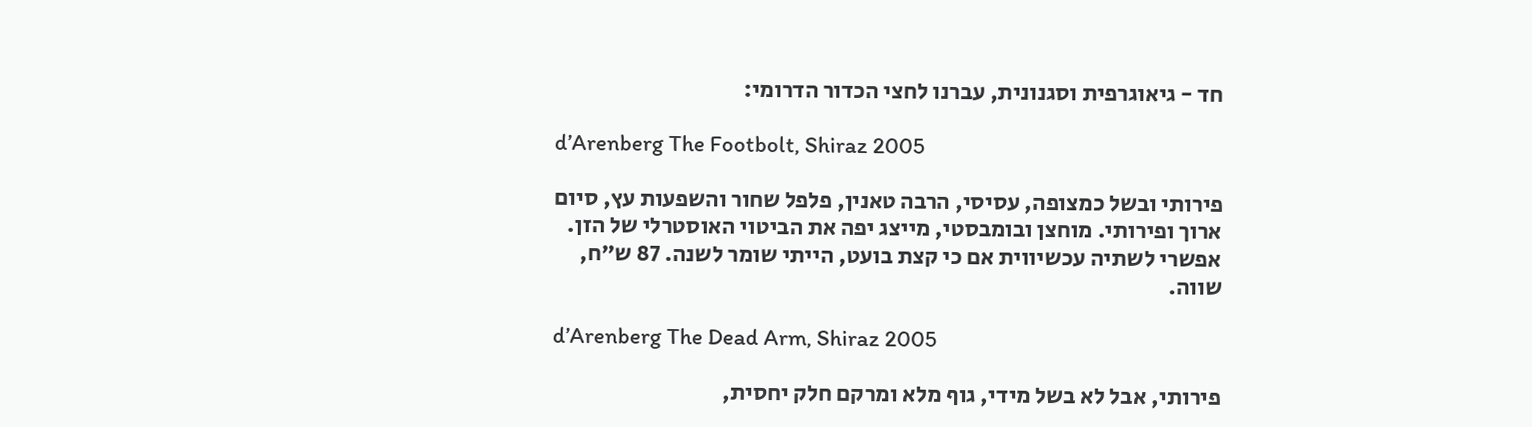חד - גיאוגרפית וסגנונית, עברנו לחצי הכדור הדרומי:

d’Arenberg The Footbolt, Shiraz 2005

פירותי ובשל כמצופה, עסיסי, הרבה טאנין, פלפל שחור והשפעות עץ, סיום ארוך ופירותי. מוחצן ובומבסטי, מייצג יפה את הביטוי האוסטרלי של הזן. אפשרי לשתיה עכשיווית אם כי קצת בועט, הייתי שומר לשנה. 87 ש”ח, שווה.

d’Arenberg The Dead Arm, Shiraz 2005

פירותי, אבל לא בשל מידי, גוף מלא ומרקם חלק יחסית,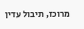מרוכז, תיבול עדין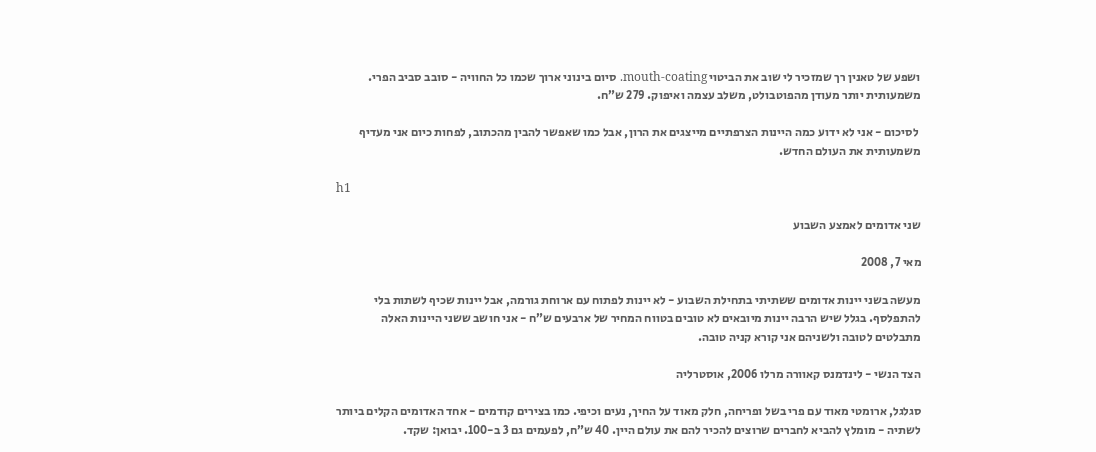ושפע של טאנין רך שמזכיר לי שוב את הביטוי mouth-coating. סיום בינוני ארוך שכמו כל החוויה - סובב סביב הפרי. משמעותית יותר מעודן מהפוטבולט, משלב עצמה ואיפוק. 279 ש”ח.

 לסיכום - אני לא ידוע כמה היינות הצרפתיים מייצגים את הרון, אבל כמו שאפשר להבין מהכתוב, לפחות כיום אני מעדיף משמעותית את העולם החדש.

h1

שני אדומים לאמצע השבוע

מאי 7, 2008

מעשה בשני יינות אדומים ששתיתי בתחילת השבוע - לא יינות לפתוח עם ארוחת גורמה, אבל יינות שכיף לשתות בלי להתפלסף. בגלל שיש הרבה יינות מיובאים לא טובים בטווח המחיר של ארבעים ש”ח - אני חושב ששני היינות האלה מתבלטים לטובה ולשניהם אני קורא קניה טובה.

הצד הנשי - לינדמנס קאוורה מרלו 2006, אוסטרליה

סגלגל, ארומטי מאוד עם פרי בשל ופריחה, חלק מאוד על החיך, נעים וכיפי. כמו בצירים קודמים - אחד האדומים הקלים ביותר לשתיה - מומלץ להביא לחברים שרוצים להכיר להם את עולם היין. 40 ש”ח, לפעמים גם 3 ב-100. יבואן: שקד.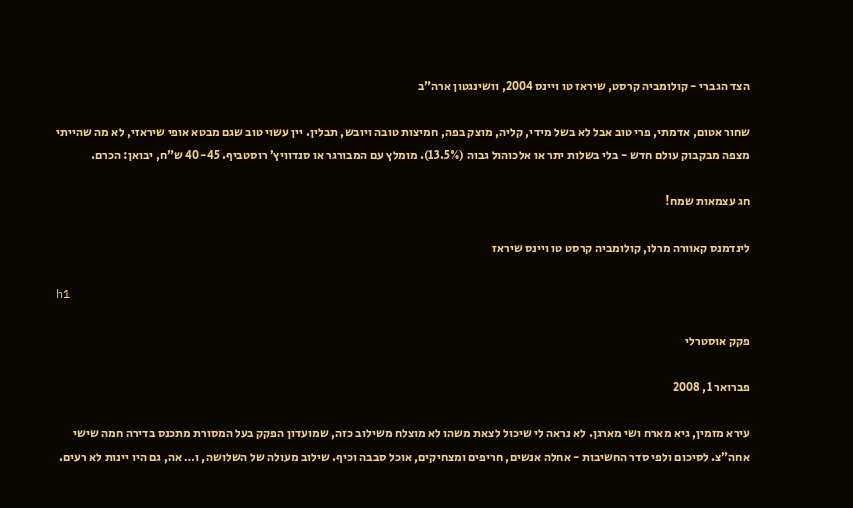הצד הגברי - קולומביה קרסט, שיראז טו ויינס 2004, וושינגטון ארה”ב

שחור אטום, אדמתי, פרי טוב אבל לא בשל מידי, קליה, מוצק בפה, חמיצות טובה ויובש, תבלין. יין עשוי טוב שגם מבטא אופי שיראזי, לא מה שהייתי מצפה מבקבוק עולם חדש - בלי בשלות יתר או אלכוהול גבוה (13.5%). מומלץ עם המבורגר או סנדוויץ’ רוסטביף. 40-45 ש”ח, יבואן: הכרם.

חג עצמאות שמח!

לינדמנס קאוורה מרלו, קולומביה קרסט טו ויינס שיראז

h1

פקק אוסטרלי

פברואר 1, 2008

עירא מזמין, גיא מארח ושי מארגן. לא נראה לי שיכול לצאת משהו לא מוצלח משילוב כזה, שמועדון הפקק בעל המסורת מתכנס בדירה חמה שישי אחה”צ. לסיכום ולפי סדר החשיבות - אחלה אנשים, חריפים ומצחיקים, אוכל סבבה וכיף. שילוב מעולה של השלושה, ו… אה, גם היו יינות לא רעים.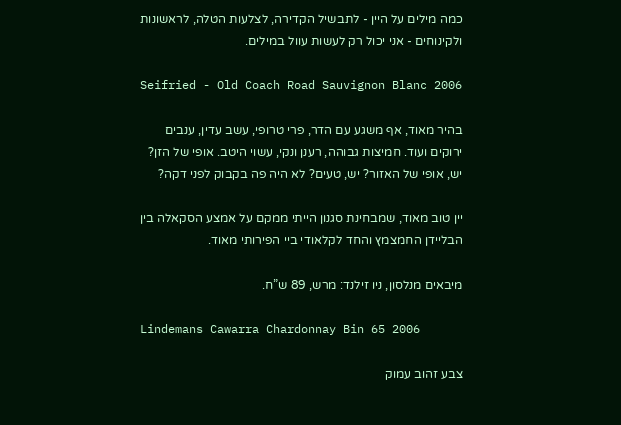כמה מילים על היין - לתבשיל הקדירה, לצלעות הטלה, לראשונות ולקינוחים - אני יכול רק לעשות עוול במילים.

Seifried - Old Coach Road Sauvignon Blanc 2006

בהיר מאוד, אף משגע עם הדר, פרי טרופי, עשב עדין, ענבים ירוקים ועוד. חמיצות גבוהה, רענן ונקי, עשוי היטב. אופי של הזן? יש, אופי של האזור? יש, טעים? לא היה פה בקבוק לפני דקה?

יין טוב מאוד, שמבחינת סגנון הייתי ממקם על אמצע הסקאלה בין הבליידן החמצמץ והחד לקלאודי ביי הפירותי מאוד.

מיבאים מנלסון, ניו זילנד: מרש, 89 ש”ח.

Lindemans Cawarra Chardonnay Bin 65 2006

צבע זהוב עמוק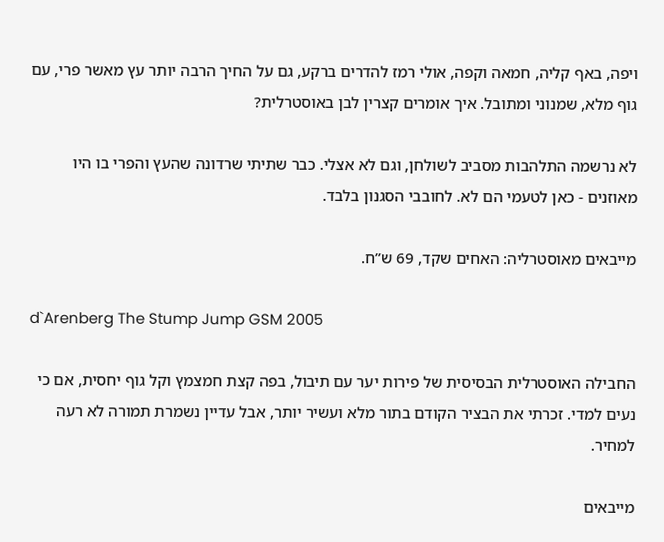ויפה, באף קליה, חמאה וקפה, אולי רמז להדרים ברקע, גם על החיך הרבה יותר עץ מאשר פרי, עם גוף מלא, שמנוני ומתובל. איך אומרים קצרין לבן באוסטרלית?

לא נרשמה התלהבות מסביב לשולחן, וגם לא אצלי. כבר שתיתי שרדונה שהעץ והפרי בו היו מאוזנים - כאן לטעמי הם לא. לחובבי הסגנון בלבד.

מייבאים מאוסטרליה: האחים שקד, 69 ש”ח.

d`Arenberg The Stump Jump GSM 2005

החבילה האוסטרלית הבסיסית של פירות יער עם תיבול, בפה קצת חמצמץ וקל גוף יחסית, אם כי נעים למדי. זכרתי את הבציר הקודם בתור מלא ועשיר יותר, אבל עדיין נשמרת תמורה לא רעה למחיר.

מייבאים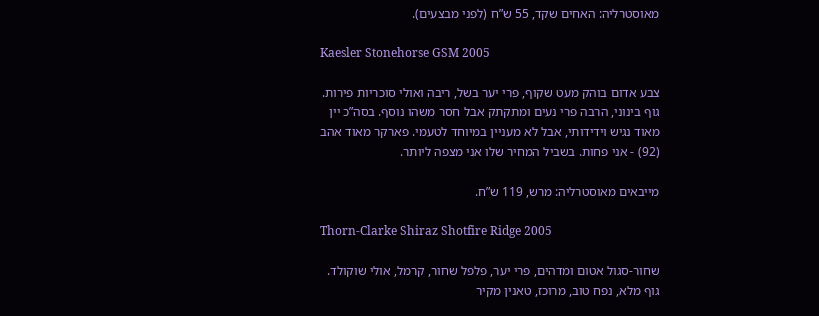מאוסטרליה: האחים שקד, 55 ש”ח (לפני מבצעים).

Kaesler Stonehorse GSM 2005

צבע אדום בוהק מעט שקוף, פרי יער בשל, ריבה ואולי סוכריות פירות. גוף בינוני, הרבה פרי נעים ומתקתק אבל חסר משהו נוסף. בסה”כ יין מאוד נגיש וידידותי, אבל לא מעניין במיוחד לטעמי. פארקר מאוד אהב (92) - אני פחות. בשביל המחיר שלו אני מצפה ליותר.

מייבאים מאוסטרליה: מרש, 119 ש”ח.

Thorn-Clarke Shiraz Shotfire Ridge 2005

שחור-סגול אטום ומדהים, פרי יער, פלפל שחור, קרמל, אולי שוקולד. גוף מלא, נפח טוב, מרוכז, טאנין מקיר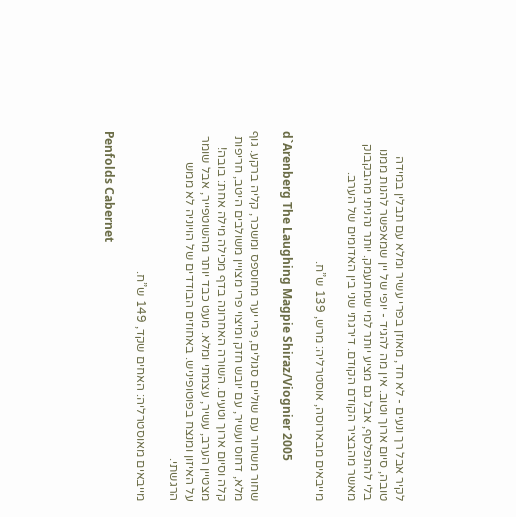לקיר אבל רך ונעים - לא חד, מאוזן בפרי עשיר ומלא עם תבלין במידה טובה, סיום ארוך וטוב. אין מה להגיד - יופי של יין שמאפשר להנות ממנו בלי להתפלסף, אבל גם מציע יותר למי שמתעמק. יותר נהניתי מהבקבוק מאשר מהבציר הקודם הקודם. דירגתי שני בין האדומים של הערב.

מייבאים מבארוסה, אוסטרליה: מרש, 139 ש”ח.

d`Arenberg The Laughing Magpie Shiraz/Viognier 2005

שחור משחור עם שוליים סגולים, פרי יער מחוספס ומשכר, קליה ברקע. גוף מלא, דחוס ועשיר, עם יובש חזק ומיצוי פרי מצויין משולבים היטב, חריפות קלה וסיום ארוך וטעים. השורה האחרונה בדף מכילה מילה אחת: בובה! מצטיין הערב, עשיר, עצמתי ומלא. מעט כבד יותר מהשוטפייר, אבל שומר על האיזון ומנצח בפוטופיניש. באחוזים הבודדים של הויוניה לא ממש הרגשתי.

מייבאים מאוסטרליה: האחים שקד, 149 ש”ח.

Penfolds Cabernet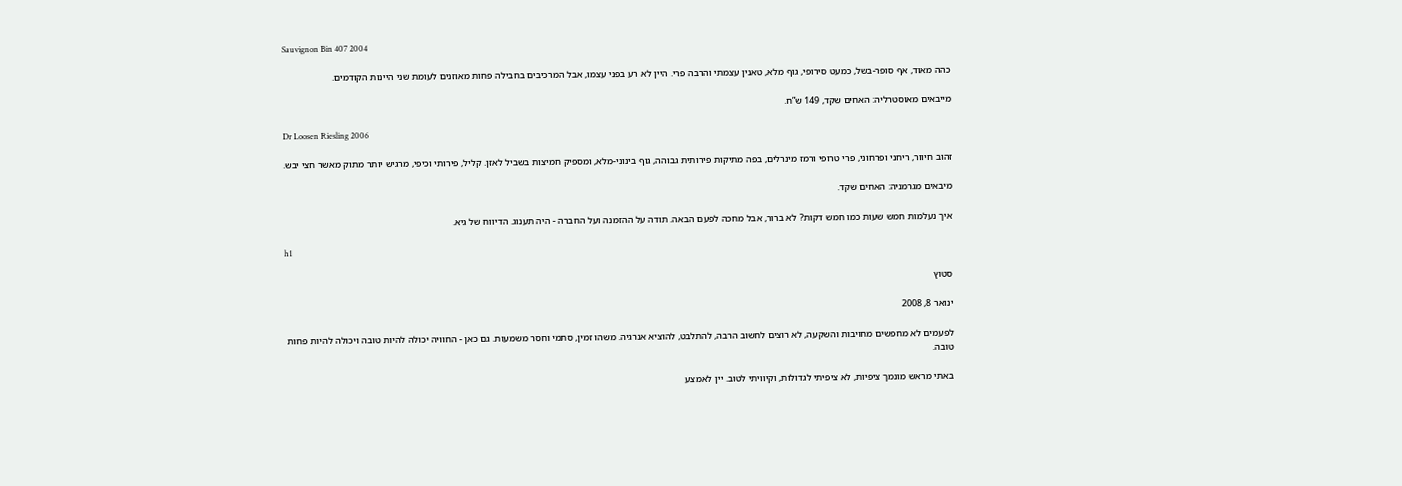Sauvignon Bin 407 2004

כהה מאוד, אף סופר-בשל, כמעט סירופי, גוף מלא, טאנין עצמתי והרבה פרי. היין לא רע בפני עצמו, אבל המרכיבים בחבילה פחות מאוזנים לעומת שני היינות הקודמים.

מייבאים מאוסטרליה: האחים שקד, 149 ש”ח.

Dr Loosen Riesling 2006

זהוב חיוור, ריחני ופרחוני, פרי טרופי ורמז מינרלים, בפה מתיקות פירותית גבוהה, גוף בינוני-מלא, ומספיק חמיצות בשביל לאזן. קליל, פירותי וכיפי, מרגיש יותר מתוק מאשר חצי יבש.

מיבאים מגרמניה: האחים שקד.

איך נעלמות חמש שעות כמו חמש דקות? לא ברור, אבל מחכה לפעם הבאה. תודה על ההזמנה ועל החברה - היה תענוג. הדיווח של גיא.

h1

סטוץ

ינואר 8, 2008

לפעמים לא מחפשים מחויבות והשקעה, לא רוצים לחשוב הרבה, להתלבט, להוציא אנרגיה. משהו זמין, סתמי וחסר משמעות. גם כאן - החוויה יכולה להיות טובה ויכולה להיות פחות טובה.

באתי מראש מונמך ציפיות, לא ציפיתי לגדולות, וקיוויתי לטוב. יין לאמצע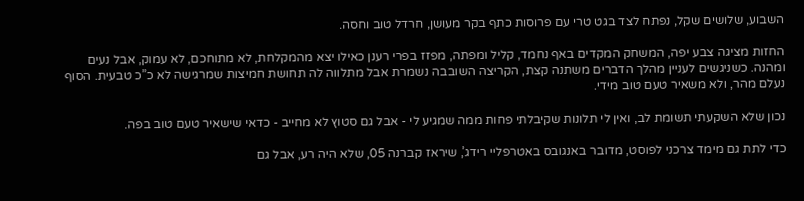השבוע, שלושים שקל, נפתח לצד בגט טרי עם פרוסות כתף בקר מעושן, חרדל טוב וחסה.

החזות מציגה צבע יפה, המשחק המקדים באף נחמד, קליל ומפתה, מפזז בפרי רענן כאילו יצא מהמקלחת, לא מתוחכם, לא עמוק, אבל נעים ומהנה. כשניגשים לעניין מהלך הדברים משתנה קצת, הקריצה השובבה נשמרת אבל מתלווה לה תחושת חמיצות שמרגישה לא כ”כ טבעית. הסוף נעלם מהר, ולא משאיר טעם טוב מידי.

נכון שלא השקעתי תשומת לב, ואין לי תלונות שקיבלתי פחות ממה שמגיע לי - אבל גם סטוץ לא מחייב - כדאי שישאיר טעם טוב בפה.

כדי לתת גם מימד צרכני לפוסט, מדובר באנגובס באטרפליי רידג’, שיראז קברנה 05, שלא היה רע, אבל גם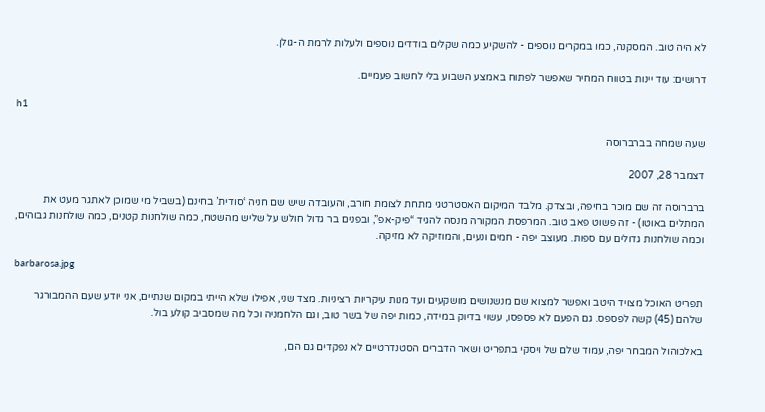לא היה טוב. המסקנה, כמו במקרים נוספים - להשקיע כמה שקלים בודדים נוספים ולעלות לרמת ה-גולן.

דרושים: עוד יינות בטווח המחיר שאפשר לפתוח באמצע השבוע בלי לחשוב פעמיים.

h1

שעה שמחה בברברוסה

דצמבר 28, 2007

ברברוסה זה שם מוכר בחיפה, ובצדק. מלבד המיקום האסטרטגי מתחת לצומת חורב, והעובדה שיש שם חניה ‘סודית’ בחינם (בשביל מי שמוכן לאתגר מעט את המתלים באוטו) - זה פשוט פאב טוב. המרפסת המקורה מנסה להגיד “פיק-אפ”, ובפנים בר גדול חולש על שליש מהשטח, כמה שולחנות קטנים, כמה שולחנות גבוהים, וכמה שולחנות גדולים עם ספות. מעוצב יפה - חמים ונעים, והמוזיקה לא מזיקה.

barbarosa.jpg

תפריט האוכל מצויד היטב ואפשר למצוא שם מנשנושים מושקעים ועד מנות עיקריות רציניות. מצד שני, אפילו שלא הייתי במקום שנתיים, אני יודע שעם ההמבורגר שלהם (45) קשה לפספס. גם הפעם לא פספסו, עשוי בדיוק במידה, כמות יפה של בשר טוב, וגם הלחמניה וכל מה שמסביב קולע בול.

באלכוהול המבחר יפה, עמוד שלם של ויסקי בתפריט ושאר הדברים הסטנדרטיים לא נפקדים גם הם,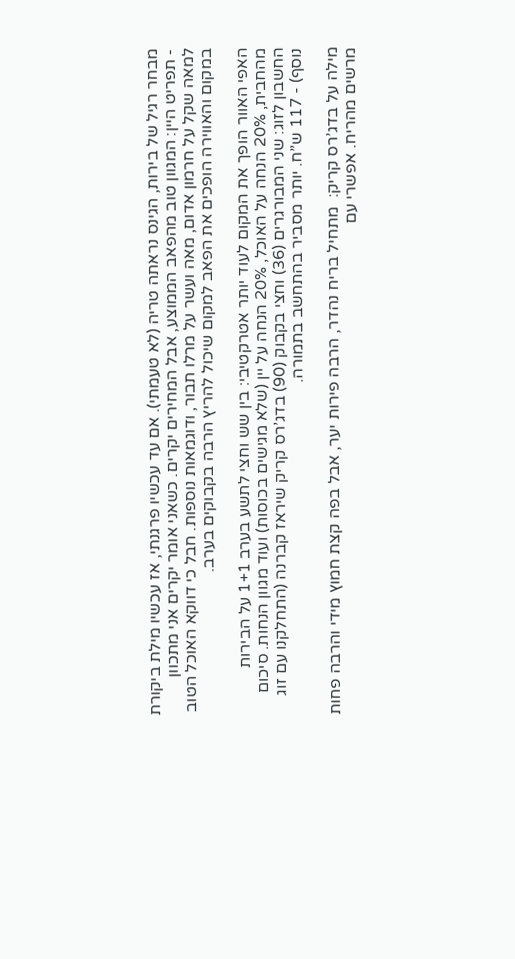מבחר רגיל של בירות, הגינס נראתה טריה (לא טעמתי). אם עד עכשיו פרגנתי, אז עכשיו מילת ביקורת - תפריט היין: המגוון טוב מהפאב הממוצע, אבל המחירים יקרים. כשאני אומר יקרים אני מתכוון למאה שקל על חרמון אדום, מאה ועשר על מרלו תבור, ודוגמאות נוספות. חבל כי דווקא האוכל הטוב במקום והאווירה הופכים את הפאב למקום שיכול להריץ הרבה בקבוקים בערב.

האפי האוור הופך את המקום לעוד יותר אטרקטיבי: בין שש וחצי לתשע בערב 1+1 על הבירות מהחבית, 20% הנחה על האוכל, 20% הנחה על יין (שלא מגישים בכוסות) ועוד מגוון הנחות. סיכום החשבון לזוג: שני המבורגרים (36) וחצי בקבוק (90) בדג’רס קריק שיראז קברנה (התחלקנו עם זוג נוסף) - 117 ש”ח. יותר מסביר בהתחשב בתמורה.

מילה על בדג’רס קריק:  מתחיל בריח נהדר, הרבה פירות יער, אבל בפה קצת חמוץ מידי והרבה פחות מרשים מהריח. אפשרי עם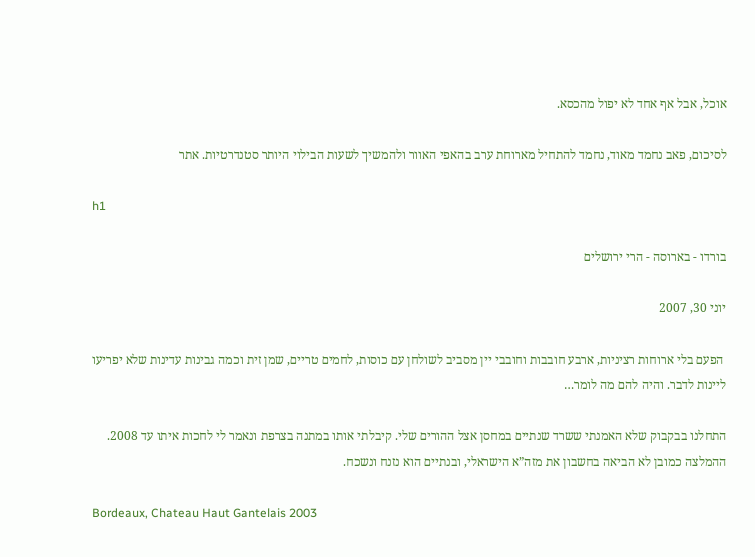אוכל, אבל אף אחד לא יפול מהכסא.

לסיכום, פאב נחמד מאוד, נחמד להתחיל מארוחת ערב בהאפי האוור ולהמשיך לשעות הבילוי היותר סטנדרטיות. אתר

h1

בורדו - בארוסה - הרי ירושלים

יוני 30, 2007

 הפעם בלי ארוחות רציניות, ארבע חובבות וחובבי יין מסביב לשולחן עם כוסות, לחמים טריים, שמן זית וכמה גבינות עדינות שלא יפריעו ליינות לדבר. והיה להם מה לומר…

התחלנו בבקבוק שלא האמנתי ששרד שנתיים במחסן אצל ההורים שלי. קיבלתי אותו במתנה בצרפת ונאמר לי לחכות איתו עד 2008. ההמלצה כמובן לא הביאה בחשבון את מזה”א הישראלי, ובנתיים הוא נזנח ונשכח.

Bordeaux, Chateau Haut Gantelais 2003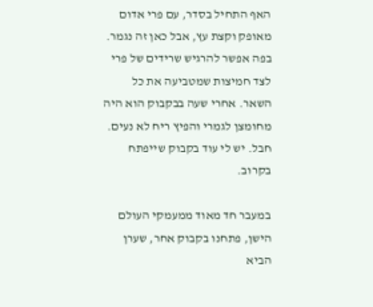האף התחיל בסדר, עם פרי אדום מאופק וקצת עץ, אבל כאן זה נגמר. בפה אפשר להרגיש שרידים של פרי לצד חמיצות שמטביעה את כל השאר. אחרי שעה בבקבוק הוא היה מחומצן לגמרי והפיץ ריח לא נעים. חבל. יש לי עוד בקבוק שייפתח בקרוב.

במעבר חד מאוד ממעמקי העולם הישן, פתחנו בקבוק אחר, שערן הביא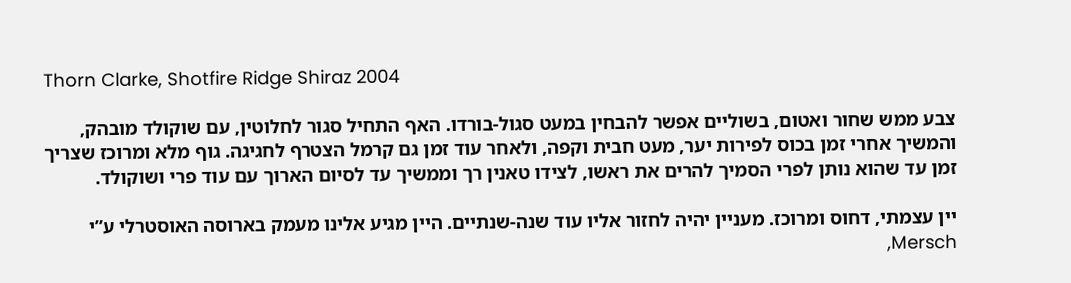Thorn Clarke, Shotfire Ridge Shiraz 2004

צבע ממש שחור ואטום, בשוליים אפשר להבחין במעט סגול-בורדו. האף התחיל סגור לחלוטין, עם שוקולד מובהק, והמשיך אחרי זמן בכוס לפירות יער, מעט חבית וקפה, ולאחר עוד זמן גם קרמל הצטרף לחגיגה. גוף מלא ומרוכז שצריך זמן עד שהוא נותן לפרי הסמיך להרים את ראשו, לצידו טאנין רך וממשיך עד לסיום הארוך עם עוד פרי ושוקולד.

יין עצמתי, דחוס ומרוכז. מעניין יהיה לחזור אליו עוד שנה-שנתיים. היין מגיע אלינו מעמק בארוסה האוסטרלי ע”י Mersch,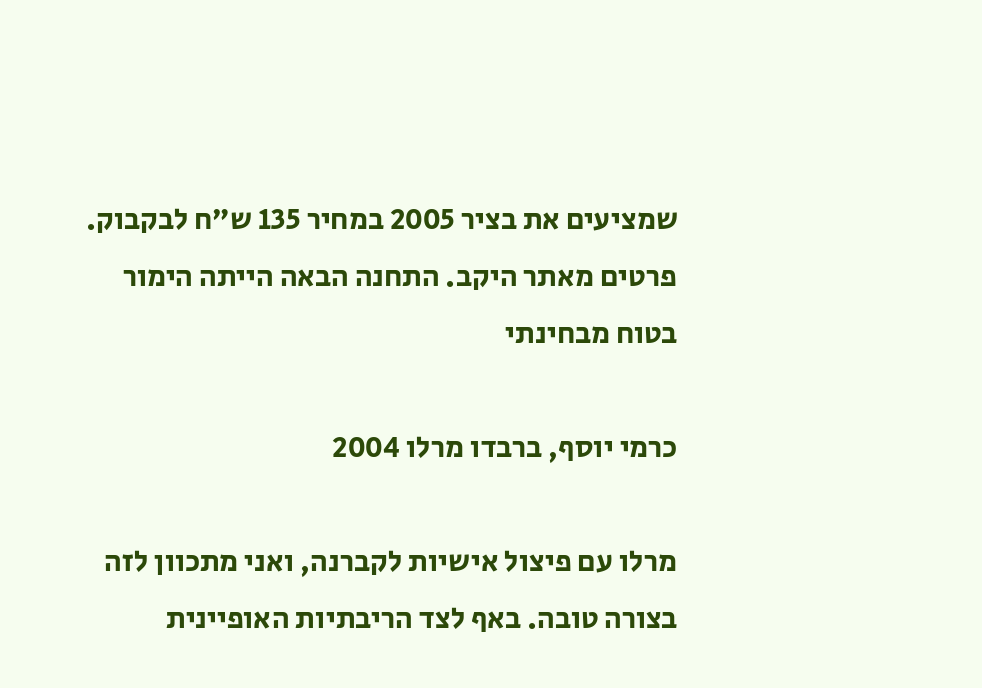שמציעים את בציר 2005 במחיר 135 ש”ח לבקבוק. פרטים מאתר היקב. התחנה הבאה הייתה הימור בטוח מבחינתי

כרמי יוסף, ברבדו מרלו 2004

מרלו עם פיצול אישיות לקברנה, ואני מתכוון לזה בצורה טובה. באף לצד הריבתיות האופיינית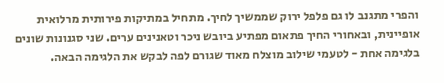והפרי מתגנב לו גם פלפל ירוק שממשיך לחיך. מתחיל במתיקות פירותית מרלואית אופיינית, ובאחורי החיך פתאום מפתיע ביובש ניכר וטאנינים ערים. שני סגנונות שונים בלגימה אחת - לטעמי שילוב מוצלח מאוד שגורם לפה לבקש את הלגימה הבאה.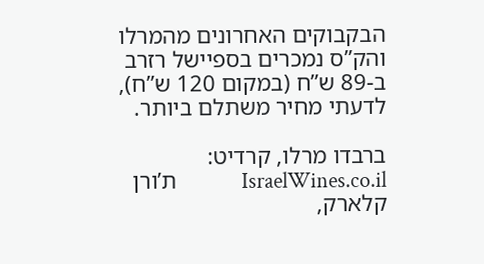הבקבוקים האחרונים מהמרלו והק”ס נמכרים בספיישל רזרב ב-89 ש”ח (במקום 120 ש”ח), לדעתי מחיר משתלם ביותר.

ברבדו מרלו, קרדיט: IsraelWines.co.il             ת’ורן קלארק,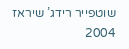שוטפייר רידג’ שיראז 2004